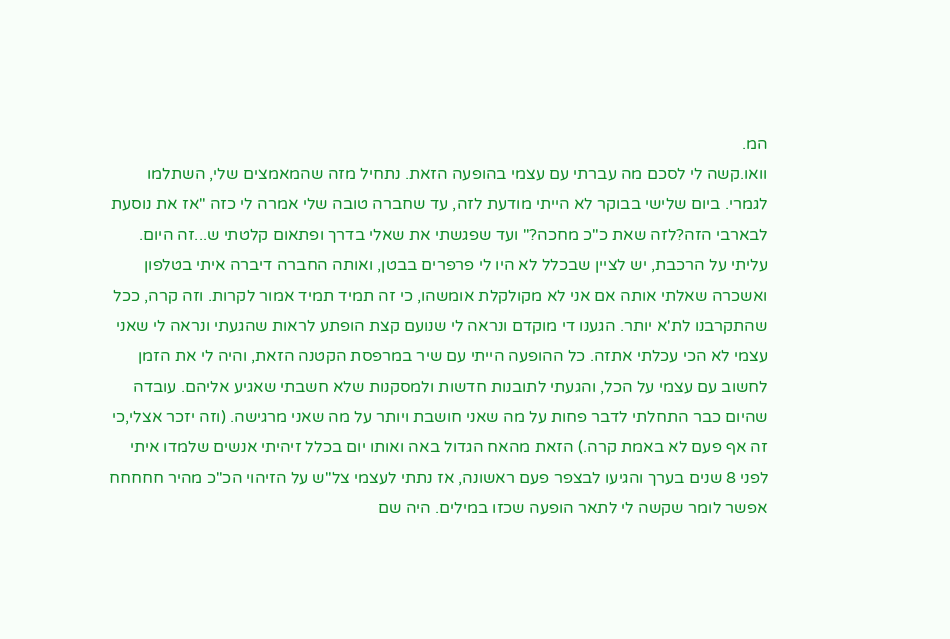המ.
וואו.קשה לי לסכם מה עברתי עם עצמי בהופעה הזאת. נתחיל מזה שהמאמצים שלי, השתלמו לגמרי. ביום שלישי בבוקר לא הייתי מודעת לזה, עד שחברה טובה שלי אמרה לי כזה "אז את נוסעת לבארבי הזה?לזה שאת כ"כ מחכה?" ועד שפגשתי את שאלי בדרך ופתאום קלטתי ש...זה היום.
עליתי על הרכבת, יש לציין שבכלל לא היו לי פרפרים בבטן, ואותה החברה דיברה איתי בטלפון ואשכרה שאלתי אותה אם אני לא מקולקלת אומשהו, כי זה תמיד תמיד אמור לקרות. וזה קרה, ככל שהתקרבנו לת'א יותר. הגענו די מוקדם ונראה לי שנועם קצת הופתע לראות שהגעתי ונראה לי שאני עצמי לא הכי עכלתי אתזה. כל ההופעה הייתי עם שיר במרפסת הקטנה הזאת, והיה לי את הזמן לחשוב עם עצמי על הכל, והגעתי לתובנות חדשות ולמסקנות שלא חשבתי שאגיע אליהם. עובדה שהיום כבר התחלתי לדבר פחות על מה שאני חושבת ויותר על מה שאני מרגישה. (וזה יזכר אצלי,כי זה אף פעם לא באמת קרה.) הזאת מהאח הגדול באה ואותו יום בכלל זיהיתי אנשים שלמדו איתי לפני 8 שנים בערך והגיעו לבצפר פעם ראשונה, אז נתתי לעצמי צל"ש על הזיהוי הכ"כ מהיר חחחחח אפשר לומר שקשה לי לתאר הופעה שכזו במילים. היה שם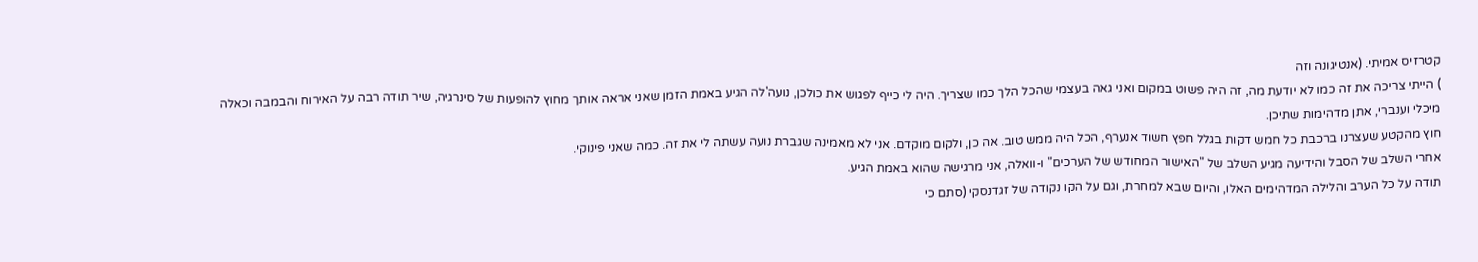קטרזיס אמיתי. (אנטיגונה וזה
) הייתי צריכה את זה כמו לא יודעת מה, זה היה פשוט במקום ואני גאה בעצמי שהכל הלך כמו שצריך. היה לי כייף לפגוש את כולכן, נועה'לה הגיע באמת הזמן שאני אראה אותך מחוץ להופעות של סינרגיה, שיר תודה רבה על האירוח והבמבה וכאלה
מיכלי וענברי, אתן מדהימות שתיכן.
חוץ מהקטע שעצרנו ברכבת כל חמש דקות בגלל חפץ חשוד אנערף, הכל היה ממש טוב. אה כן, ולקום מוקדם. אני לא מאמינה שגברת נועה עשתה לי את זה. כמה שאני פינוקי.
אחרי השלב של הסבל והידיעה מגיע השלב של "האישור המחודש של הערכים" ו-וואלה, אני מרגישה שהוא באמת הגיע.
תודה על כל הערב והלילה המדהימים האלו, והיום שבא למחרת, וגם על הקו נקודה של זגדנסקי (סתם כי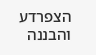הצפרדע והבננה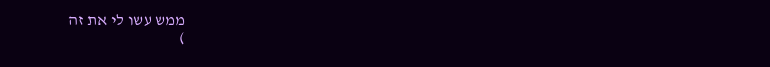ממש עשו לי את זה
)